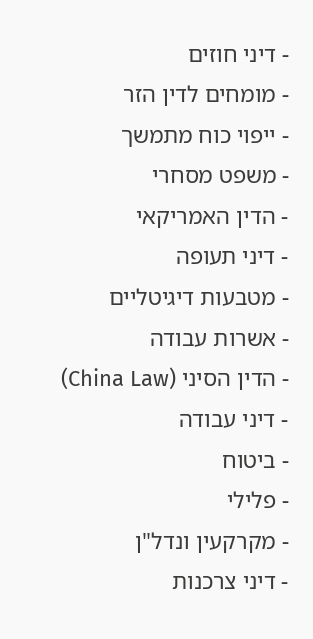- דיני חוזים
- מומחים לדין הזר
- ייפוי כוח מתמשך
- משפט מסחרי
- הדין האמריקאי
- דיני תעופה
- מטבעות דיגיטליים
- אשרות עבודה
- הדין הסיני (China Law)
- דיני עבודה
- ביטוח
- פלילי
- מקרקעין ונדל"ן
- דיני צרכנות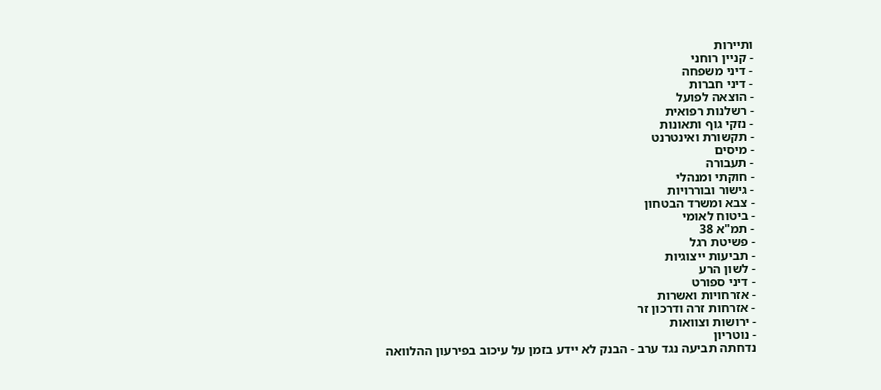ותיירות
- קניין רוחני
- דיני משפחה
- דיני חברות
- הוצאה לפועל
- רשלנות רפואית
- נזקי גוף ותאונות
- תקשורת ואינטרנט
- מיסים
- תעבורה
- חוקתי ומנהלי
- גישור ובוררויות
- צבא ומשרד הבטחון
- ביטוח לאומי
- תמ"א 38
- פשיטת רגל
- תביעות ייצוגיות
- לשון הרע
- דיני ספורט
- אזרחויות ואשרות
- אזרחות זרה ודרכון זר
- ירושות וצוואות
- נוטריון
נדחתה תביעה נגד ערב - הבנק לא יידע בזמן על עיכוב בפירעון ההלוואה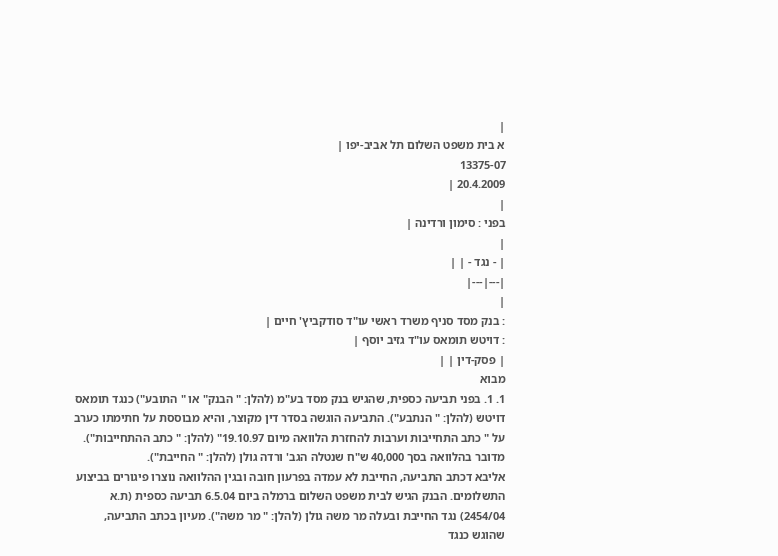|
א בית משפט השלום תל אביב-יפו |
13375-07
20.4.2009 |
|
בפני : סימון ורדינה |
|
| - נגד - | |
|---|---|
|
: בנק מסד סניף משרד ראשי עו"ד סודקביץ' חיים |
: דויטש תומאס עו"ד גזיב יוסף |
| פסק-דין | |
מבוא
1. 1. בפני תביעה כספית, שהגיש בנק מסד בע"מ (להלן: " הבנק" או " התובע") כנגד תומאס דויטש (להלן: " הנתבע"). התביעה הוגשה בסדר דין מקוצר, והיא מבוססת על חתימתו כערב על " כתב התחייבות וערבות להחזרת הלוואה מיום 19.10.97" (להלן: " כתב ההתחייבות"). מדובר בהלוואה בסך 40,000 ש"ח שנטלה הגב' ורדה גולן (להלן: " החייבת").
אליבא דכתב התביעה, החייבת לא עמדה בפרעון חובה ובגין ההלוואה נוצרו פיגורים בביצוע התשלומים. הבנק הגיש לבית משפט השלום ברמלה ביום 6.5.04 תביעה כספית (ת.א 2454/04) נגד החייבת ובעלה מר משה גולן (להלן: " מר משה"). מעיון בכתב התביעה, שהוגש כנגד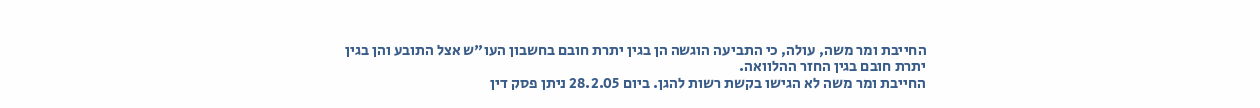החייבת ומר משה, עולה, כי התביעה הוגשה הן בגין יתרת חובם בחשבון העו"ש אצל התובע והן בגין יתרת חובם בגין החזר ההלוואה.
החייבת ומר משה לא הגישו בקשת רשות להגן. ביום 28.2.05 ניתן פסק דין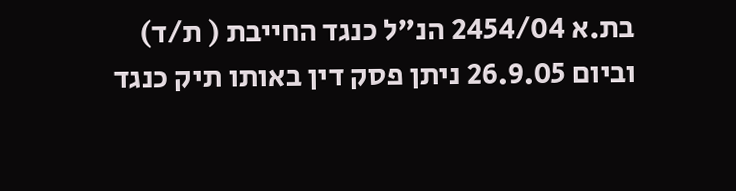בת.א 2454/04 הנ"ל כנגד החייבת ( ת/ד) וביום 26.9.05 ניתן פסק דין באותו תיק כנגד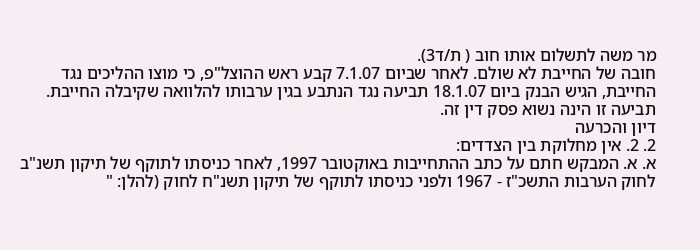מר משה לתשלום אותו חוב ( ת/ד3).
חובה של החייבת לא שולם. לאחר שביום 7.1.07 קבע ראש ההוצל"פ, כי מוצו ההליכים נגד החייבת, הגיש הבנק ביום 18.1.07 תביעה נגד הנתבע בגין ערבותו להלוואה שקיבלה החייבת. תביעה זו הינה נשוא פסק דין זה.
דיון והכרעה
2. 2. אין מחלוקת בין הצדדים:
א. א. המבקש חתם על כתב ההתחייבות באוקטובר 1997, לאחר כניסתו לתוקף של תיקון תשנ"ב לחוק הערבות התשכ"ז - 1967 ולפני כניסתו לתוקף של תיקון תשנ"ח לחוק (להלן: "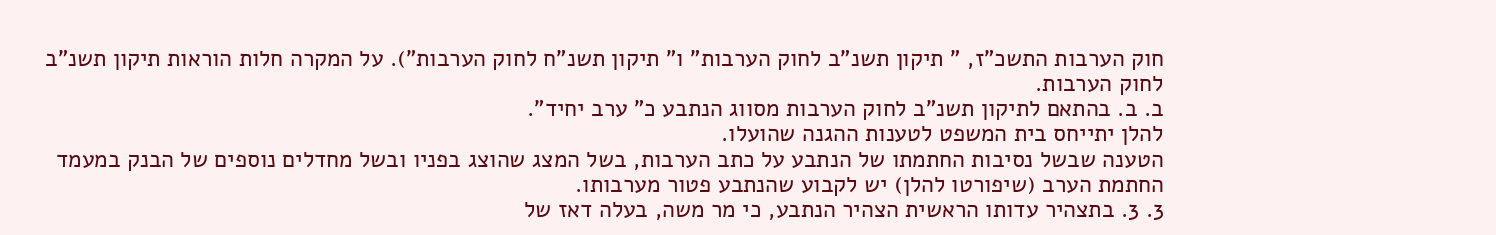חוק הערבות התשכ"ז, " תיקון תשנ"ב לחוק הערבות" ו" תיקון תשנ"ח לחוק הערבות"). על המקרה חלות הוראות תיקון תשנ"ב לחוק הערבות.
ב. ב. בהתאם לתיקון תשנ"ב לחוק הערבות מסווג הנתבע כ" ערב יחיד".
להלן יתייחס בית המשפט לטענות ההגנה שהועלו.
הטענה שבשל נסיבות החתמתו של הנתבע על כתב הערבות, בשל המצג שהוצג בפניו ובשל מחדלים נוספים של הבנק במעמד החתמת הערב (שיפורטו להלן) יש לקבוע שהנתבע פטור מערבותו.
3. 3. בתצהיר עדותו הראשית הצהיר הנתבע, כי מר משה, בעלה דאז של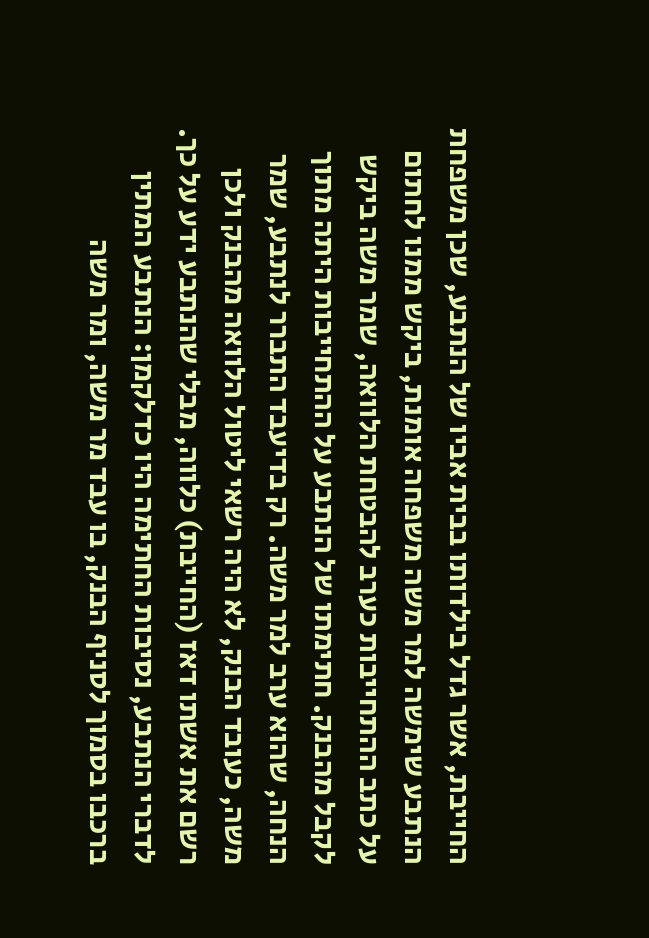החייבת, אשר גדל בילדותו בבית אביו של הנתבע, שכן משפחת הנתבע שימשה למר משה משפחה אומנת, ביקש ממנו לחתום על כתב ההתחייבות כערב להבטחת הלוואה, שמר משה ביקש לקבל מהבנק. חתימתו של הנתבע על ההתחייבות היתה מתוך הנחה, שהוא ערב למר משה. רק בדיעבד התברר לנתבע, שמר משה, כעובד הבנק, לא היה רשאי ליטול הלוואה מהבנק ולכן רשם את אשתו דאז (החייבת) כלווה, מבלי שהנתבע ידע על כך. לדברי הנתבע, נסיבות החתימה היו כדלקמן: הנתבע המתין ברכבו בסמוך לסניף הבנק, בו עבד מר משה, ומר משה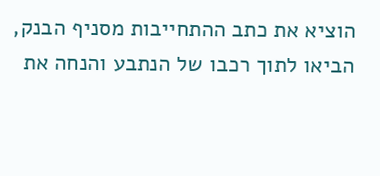הוציא את כתב ההתחייבות מסניף הבנק, הביאו לתוך רכבו של הנתבע והנחה את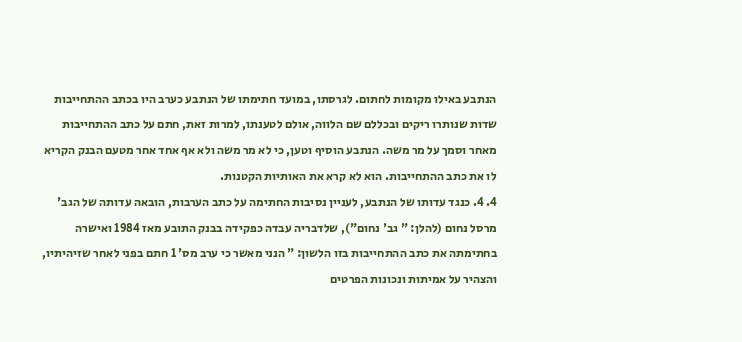הנתבע באילו מקומות לחתום. לגרסתו, במועד חתימתו של הנתבע כערב היו בכתב ההתחייבות שדות שנותרו ריקים ובכללם שם הלווה, אולם לטענתו, למרות זאת, חתם על כתב ההתחייבות מאחר וסמך על מר משה. הנתבע הוסיף וטען, כי לא מר משה ולא אף אחד אחר מטעם הבנק הקריא לו את כתב ההתחייבות. הוא לא קרא את האותיות הקטנות.
4. 4. כנגד עדותו של הנתבע, לעניין נסיבות החתימה על כתב הערבות, הובאה עדותה של הגב' מרסל נחום (להלן: " גב' נחום"), שלדבריה עבדה כפקידה בבנק התובע מאז 1984 ואישרה בחתימתה את כתב ההתחייבות בזו הלשון: " הנני מאשר כי ערב מס' 1 חתם בפני לאחר שזיהיתיו, והצהיר על אמיתות ונכונות הפרטים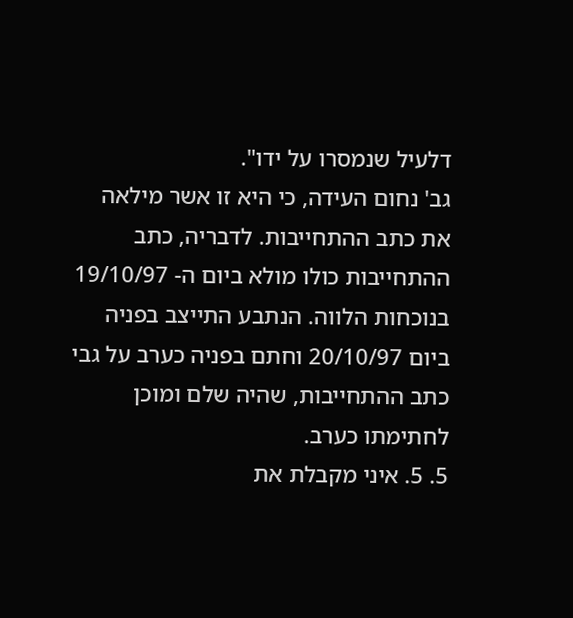דלעיל שנמסרו על ידו".
גב' נחום העידה, כי היא זו אשר מילאה את כתב ההתחייבות. לדבריה, כתב ההתחייבות כולו מולא ביום ה- 19/10/97 בנוכחות הלווה. הנתבע התייצב בפניה ביום 20/10/97 וחתם בפניה כערב על גבי כתב ההתחייבות, שהיה שלם ומוכן לחתימתו כערב.
5. 5. איני מקבלת את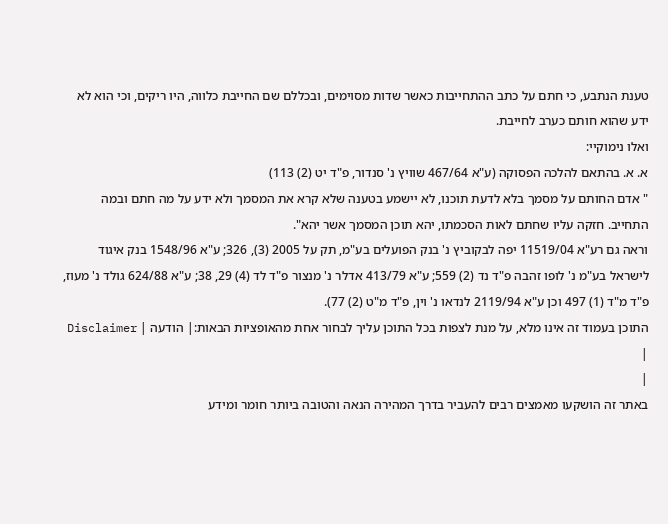טענת הנתבע, כי חתם על כתב ההתחייבות כאשר שדות מסוימים, ובכללם שם החייבת כלווה, היו ריקים, וכי הוא לא ידע שהוא חותם כערב לחייבת.
ואלו נימוקיי:
א. א. בהתאם להלכה הפסוקה (ע"א 467/64 שוויץ נ' סנדור, פ"ד יט (2) 113)
" אדם החותם על מסמך בלא לדעת תוכנו, לא יישמע בטענה שלא קרא את המסמך ולא ידע על מה חתם ובמה התחייב. חזקה עליו שחתם לאות הסכמתו, יהא תוכן המסמך אשר יהא".
וראה גם רע"א 11519/04 יפה לבקוביץ נ' בנק הפועלים בע"מ, תק על 2005 (3), 326; ע"א 1548/96 בנק איגוד לישראל בע"מ נ' לופו זהבה פ"ד נד (2) 559; ע"א 413/79 אדלר נ' מנצור פ"ד לד (4) 29, 38; ע"א 624/88 גולד נ' מעוז, פ"ד מ"ד (1) 497 וכן ע"א 2119/94 לנדאו נ' וין, פ"ד מ"ט (2) 77).
התוכן בעמוד זה אינו מלא, על מנת לצפות בכל התוכן עליך לבחור אחת מהאופציות הבאות:| הודעה | Disclaimer |
|
באתר זה הושקעו מאמצים רבים להעביר בדרך המהירה הנאה והטובה ביותר חומר ומידע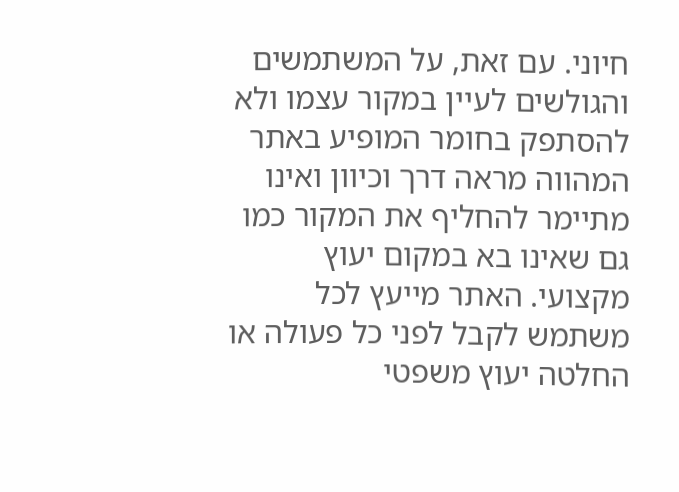חיוני. עם זאת, על המשתמשים והגולשים לעיין במקור עצמו ולא להסתפק בחומר המופיע באתר המהווה מראה דרך וכיוון ואינו מתיימר להחליף את המקור כמו גם שאינו בא במקום יעוץ מקצועי. האתר מייעץ לכל משתמש לקבל לפני כל פעולה או החלטה יעוץ משפטי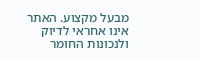מבעל מקצוע. האתר אינו אחראי לדיוק ולנכונות החומר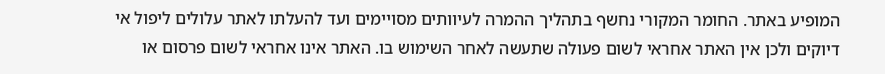המופיע באתר. החומר המקורי נחשף בתהליך ההמרה לעיוותים מסויימים ועד להעלתו לאתר עלולים ליפול אי דיוקים ולכן אין האתר אחראי לשום פעולה שתעשה לאחר השימוש בו. האתר אינו אחראי לשום פרסום או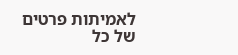לאמיתות פרטים של כל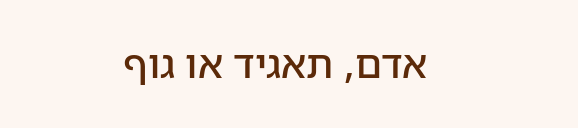אדם, תאגיד או גוף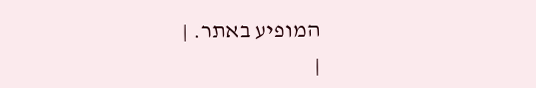המופיע באתר. |
|